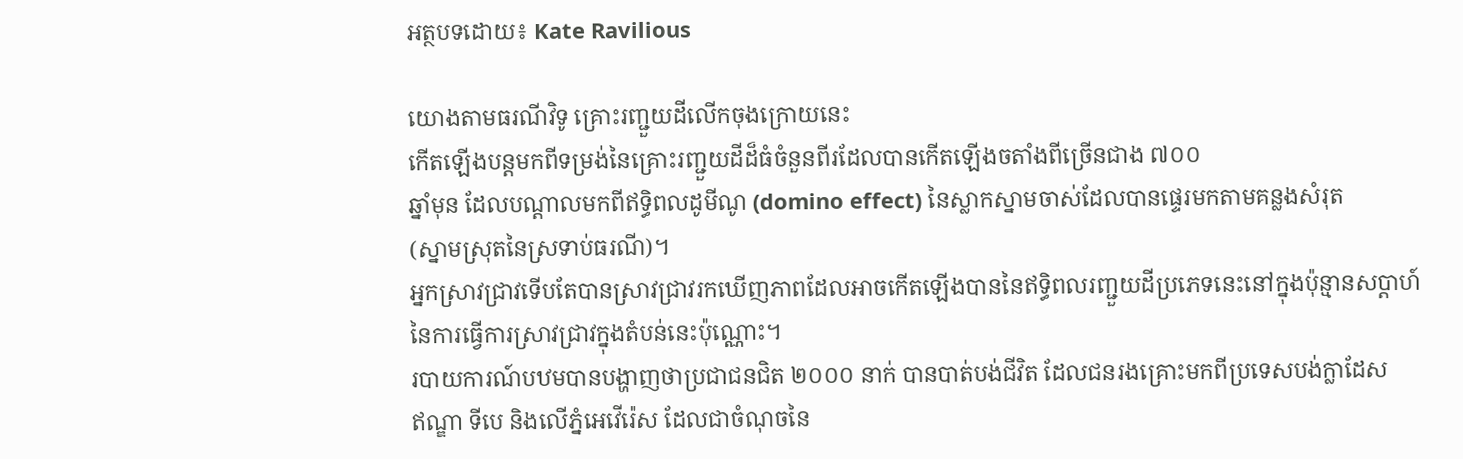អត្ថបទដោយ៖ Kate Ravilious

យោងតាមធរណីវិទូ គ្រោះរញ្ជួយដីលើកចុងក្រោយនេះ
កើតឡើងបន្តមកពីទម្រង់នៃគ្រោះរញ្ជួយដីដ៏ធំចំនួនពីរដែលបានកើតឡើងចតាំងពីច្រើនជាង ៧០០
ឆ្នាំមុន ដែលបណ្តាលមកពីឥទ្ធិពលដូមីណូ (domino effect) នៃស្លាកស្នាមចាស់ដែលបានផ្ទេរមកតាមគន្លងសំរុត
(ស្នាមស្រុតនៃស្រទាប់ធរណី)។
អ្នកស្រាវជ្រាវទើបតែបានស្រាវជ្រាវរកឃើញភាពដែលអាចកើតឡើងបាននៃឥទ្ធិពលរញ្ជួយដីប្រភេទនេះនៅក្នុងប៉ុន្មានសប្តាហ៍
នៃការធ្វើការស្រាវជ្រាវក្នុងតំបន់នេះប៉ុណ្ណោះ។
របាយការណ៍បឋមបានបង្ហាញថាប្រជាជនជិត ២០០០ នាក់ បានបាត់បង់ជីវិត ដែលជនរងគ្រោះមកពីប្រទេសបង់ក្លាដែស
ឥណ្ឌា ទីបេ និងលើភ្នំអេវើរ៉េស ដែលជាចំណុចនៃ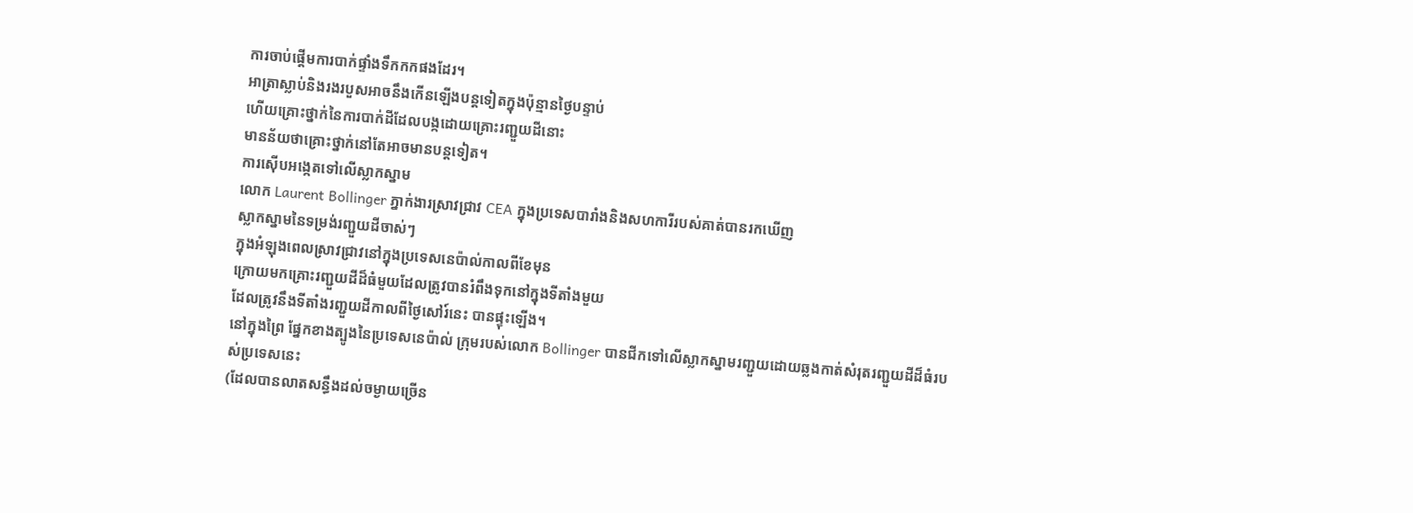ការចាប់ផ្តើមការបាក់ផ្ទាំងទឹកកកផងដែរ។
អាត្រាស្លាប់និងរងរបួសអាចនឹងកើនឡើងបន្តទៀតក្នុងប៉ុន្មានថ្ងៃបន្ទាប់
ហើយគ្រោះថ្នាក់នៃការបាក់ដីដែលបង្កដោយគ្រោះរញ្ជួយដីនោះ
មានន័យថាគ្រោះថ្នាក់នៅតែអាចមានបន្តទៀត។
ការស៊ើបអង្កេតទៅលើស្លាកស្នាម
លោក Laurent Bollinger ភ្នាក់ងារស្រាវជ្រាវ CEA ក្នុងប្រទេសបារាំងនិងសហការីរបស់គាត់បានរកឃើញ
ស្លាកស្នាមនៃទម្រង់រញ្ជួយដីចាស់ៗ
ក្នុងអំឡុងពេលស្រាវជ្រាវនៅក្នុងប្រទេសនេប៉ាល់កាលពីខែមុន
ក្រោយមកគ្រោះរញ្ជួយដីដ៏ធំមួយដែលត្រូវបានរំពឹងទុកនៅក្នុងទីតាំងមួយ
ដែលត្រូវនឹងទីតាំងរញ្ជួយដីកាលពីថ្ងៃសៅរ៍នេះ បានផ្ទុះឡើង។
នៅក្នុងព្រៃ ផ្នែកខាងត្បូងនៃប្រទេសនេប៉ាល់ ក្រុមរបស់លោក Bollinger បានជីកទៅលើស្លាកស្នាមរញ្ជួយដោយឆ្លងកាត់សំរុតរញ្ជួយដីដ៏ធំរបស់ប្រទេសនេះ
(ដែលបានលាតសន្ធឹងដល់ចម្ងាយច្រើន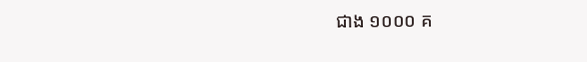ជាង ១០០០ គ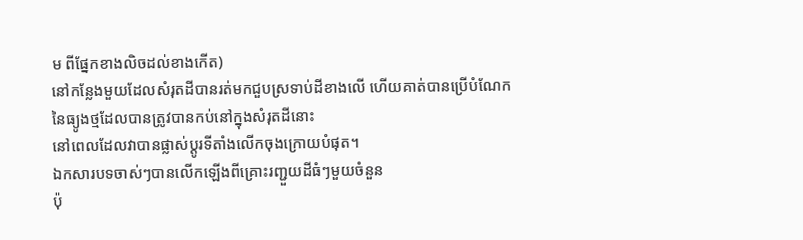ម ពីផ្នែកខាងលិចដល់ខាងកើត)
នៅកន្លែងមួយដែលសំរុតដីបានរត់មកជួបស្រទាប់ដីខាងលើ ហើយគាត់បានប្រើបំណែកនៃធ្យូងថ្មដែលបានត្រូវបានកប់នៅក្នុងសំរុតដីនោះ
នៅពេលដែលវាបានផ្លាស់ប្តូរទីតាំងលើកចុងក្រោយបំផុត។
ឯកសារបទចាស់ៗបានលើកឡើងពីគ្រោះរញ្ជួយដីធំៗមួយចំនួន
ប៉ុ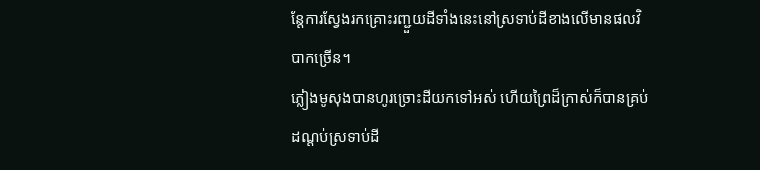ន្តែការស្វែងរកគ្រោះរញ្ជួយដីទាំងនេះនៅស្រទាប់ដីខាងលើមានផលវិបាកច្រើន។
ភ្លៀងមូសុងបានហូរច្រោះដីយកទៅអស់ ហើយព្រៃដ៏ក្រាស់ក៏បានគ្រប់ដណ្តប់ស្រទាប់ដី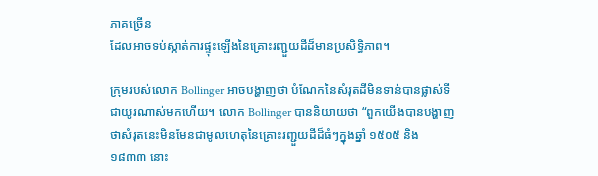ភាគច្រើន
ដែលអាចទប់ស្កាត់ការផ្ទុះឡើងនៃគ្រោះរញ្ជួយដីដ៏មានប្រសិទ្ធិភាព។

ក្រុមរបស់លោក Bollinger អាចបង្ហាញថា បំណែកនៃសំរុតដីមិនទាន់បានផ្លាស់ទីជាយូរណាស់មកហើយ។ លោក Bollinger បាននិយាយថា “ពួកយើងបានបង្ហាញថាសំរុតនេះមិនមែនជាមូលហេតុនៃគ្រោះរញ្ជួយដីដ៏ធំៗក្នុងឆ្នាំ ១៥០៥ និង ១៨៣៣ នោះ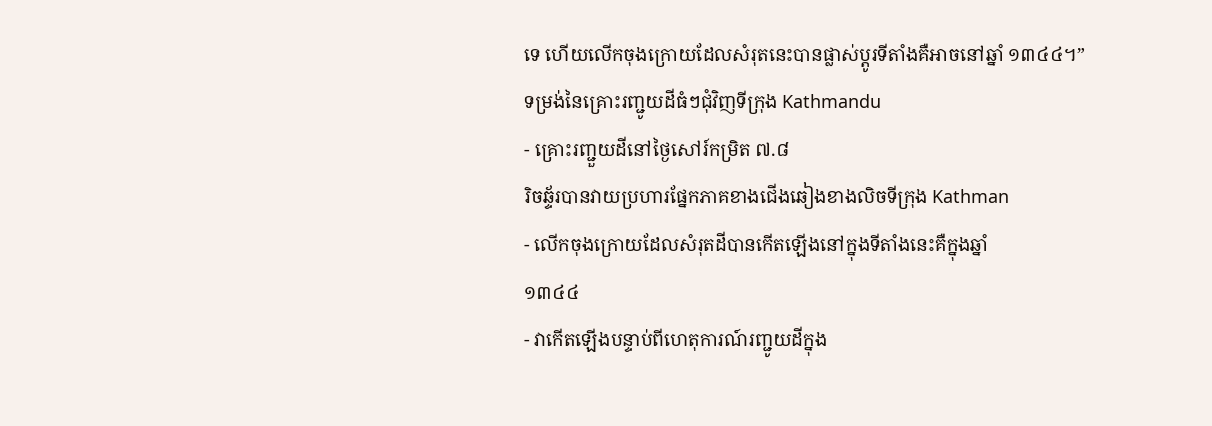ទេ ហើយលើកចុងក្រោយដែលសំរុតនេះបានផ្លាស់ប្តូរទីតាំងគឺអាចនៅឆ្នាំ ១៣៤៤។”
ទម្រង់នៃគ្រោះរញ្ជូយដីធំៗជុំវិញទីក្រុង Kathmandu
- គ្រោះរញ្ជួយដីនៅថ្ងៃសៅរ៍កម្រិត ៧.៨
រិចឆ្ទ័របានវាយប្រហារផ្នែកភាគខាងជើងឆៀងខាងលិចទីក្រុង Kathman
- លើកចុងក្រោយដែលសំរុតដីបានកើតឡើងនៅក្នុងទីតាំងនេះគឺក្នុងឆ្នាំ
១៣៤៤
- វាកើតឡើងបន្ទាប់ពីហេតុការណ៍រញ្ជូយដីក្នុង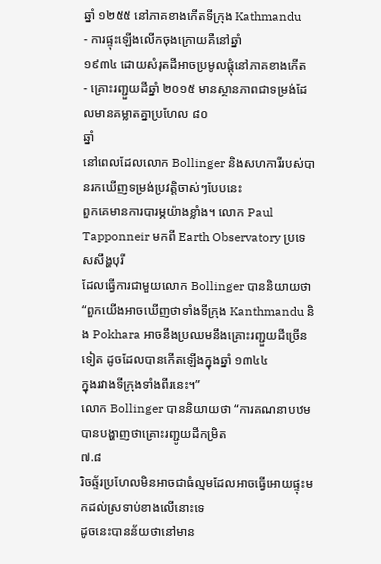ឆ្នាំ ១២៥៥ នៅភាគខាងកើតទីក្រុង Kathmandu
- ការផ្ទុះឡើងលើកចុងក្រោយគឺនៅឆ្នាំ
១៩៣៤ ដោយសំរុតដីអាចប្រមូលផ្តុំនៅភាគខាងកើត
- គ្រោះរញ្ជួយដីឆ្នាំ ២០១៥ មានស្ថានភាពជាទម្រង់ដែលមានគម្លាតគ្នាប្រហែល ៨០
ឆ្នាំ
នៅពេលដែលលោក Bollinger និងសហការីរបស់បានរកឃើញទម្រង់ប្រវត្តិចាស់ៗបែបនេះ
ពួកគេមានការបារម្ភយ៉ាងខ្លាំង។ លោក Paul Tapponneir មកពី Earth Observatory ប្រទេសសឹង្ហបុរី
ដែលធ្វើការជាមួយលោក Bollinger បាននិយាយថា “ពួកយើងអាចឃើញថាទាំងទីក្រុង Kanthmandu និង Pokhara អាចនឹងប្រឈមនឹងគ្រោះរញ្ជួយដីច្រើនទៀត ដូចដែលបានកើតឡើងក្នុងឆ្នាំ ១៣៤៤
ក្នុងរវាងទីក្រុងទាំងពីរនេះ។”
លោក Bollinger បាននិយាយថា “ការគណនាបឋមបានបង្ហាញថាគ្រោះរញ្ជូយដីកម្រិត
៧.៨
រិចឆ្ទ័រប្រហែលមិនអាចជាធំល្មមដែលអាចធ្វើអោយផ្ទុះមកដល់ស្រទាប់ខាងលើនោះទេ
ដូចនេះបានន័យថានៅមាន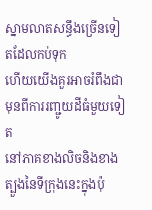ស្នាមលាតសន្ធឹងច្រើនទៀតដែលកប់ទុក
ហើយយើងគួរអាចរំពឹងជាមុនពីការរញ្ជូយដីធំមួយទៀត
នៅភាគខាងលិចនិងខាងត្បួងនៃទីក្រុងនេះក្នុងប៉ុ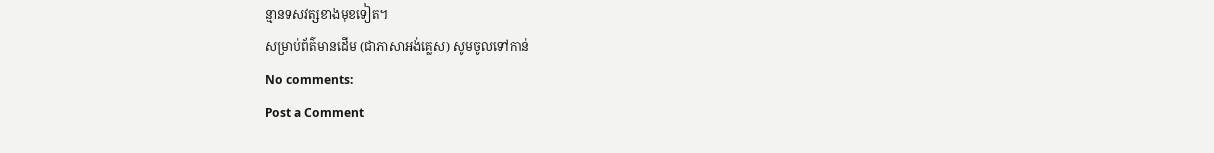ន្មានទសវត្សខាងមុខទៀត។
សម្រាប់ព័ត៌មានដើម (ជាភាសាអង់គ្លេស) សូមចូលទៅកាន់
No comments:
Post a Comment